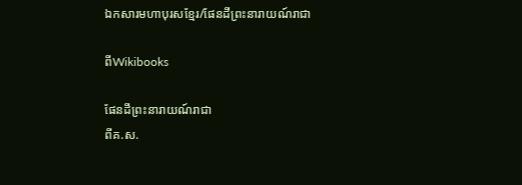ឯកសារមហាបុរសខ្មែរ/ផែនដីព្រះនារាយណ៍រាជា

ពីWikibooks

ផែនដីព្រះនារាយណ៍រាជា
ពីគ.ស.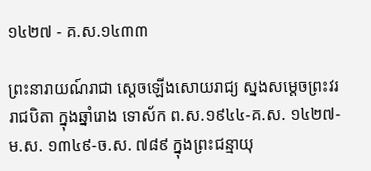១៤២៧ - គ.ស.១៤៣៣

ព្រះនារាយណ៍រាជា ស្ដេចឡើងសោយរាជ្យ ស្នងសម្ដេចព្រះវររាជបិតា ក្នុងឆ្នាំរោង ទោស័ក ព.ស.១៩៤៤-គ.ស. ១៤២៧-ម.ស. ១៣៤៩-ច.ស. ៧៨៩ ក្នុងព្រះជន្មាយុ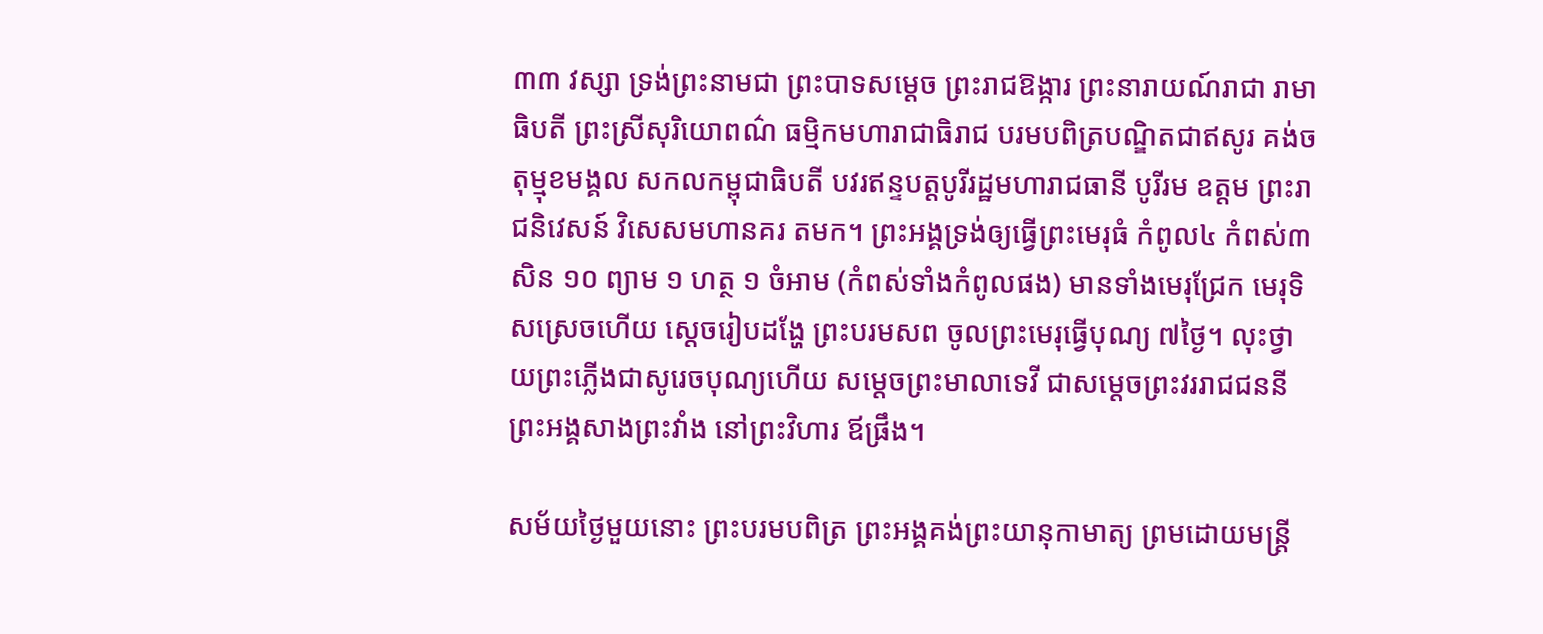៣៣ វស្សា ទ្រង់ព្រះនាមជា ព្រះបាទសម្ដេច ព្រះរាជឱង្ការ ព្រះនារាយណ៍រាជា រាមាធិបតី ព្រះស្រីសុរិយោពណ៌ ធម្មិកមហារាជាធិរាជ បរមបពិត្របណ្ឌិតជាឥសូរ គង់ចតុម្មុខមង្គល សកលកម្ពុជាធិបតី បវរឥន្ទបត្តបូរីរដ្ឋមហារាជធានី បូរីរម ឧត្តម ព្រះរាជនិវេសន៍ វិសេសមហានគរ តមក។ ព្រះអង្គទ្រង់ឲ្យធ្វើព្រះមេរុធំ កំពូល៤ កំពស់៣ សិន ១០ ព្យាម ១ ហត្ថ ១ ចំអាម (កំពស់ទាំងកំពូលផង) មានទាំងមេរុជ្រែក មេរុទិសស្រេចហើយ ស្ដេចរៀបដង្ហែ ព្រះបរមសព ចូលព្រះមេរុធ្វើបុណ្យ ៧ថ្ងៃ។ លុះថ្វាយព្រះភ្លើងជាសូរេចបុណ្យហើយ សម្ដេចព្រះមាលាទេវី ជាសម្ដេចព្រះវររាជជននី ព្រះអង្គសាងព្រះវាំង នៅព្រះវិហារ ឪផ្រឹង។

សម័យថ្ងៃមួយនោះ ព្រះបរមបពិត្រ ព្រះអង្គគង់ព្រះយានុកាមាត្យ ព្រមដោយមន្ត្រី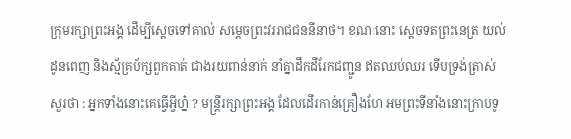ក្រុមរក្សាព្រះអង្គ ដើម្បីស្ដេចទៅគាល់ សម្ដេចព្រះវររាជជននីនាថ។ ខណៈនោះ ស្ដេចទតព្រះនេត្រ យល់ដូនពេញ និងស្ម័គ្រប័ក្សពួកគាត់ ជាងរយពាន់នាក់ នាំគ្នាដឹកដីរែកជញ្ជូន ឥតឈប់ឈរ ទើបទ្រង់ត្រាស់សួរថា : អ្នកទាំងនោះគេធ្វើអ្វីហ្ន៎ ? មន្ត្រីរក្សាព្រះអង្គ ដែលដើរកាន់គ្រឿងហែ អមព្រះទីនាំងនោះក្រាបទូ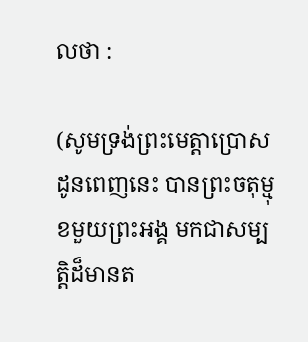លថា :

(សូមទ្រង់ព្រះមេត្តាប្រោស ដូនពេញនេះ បានព្រះចតុម្មុខមួយព្រះអង្គ មកជាសម្បត្តិដ៏មានត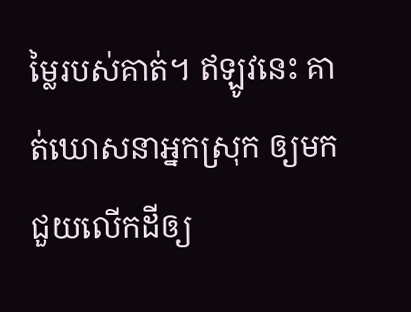ម្លៃរបស់គាត់។ ឥឡូវនេះ គាត់ឃោសនាអ្នកស្រុក ឲ្យមកជួយលើកដីឲ្យ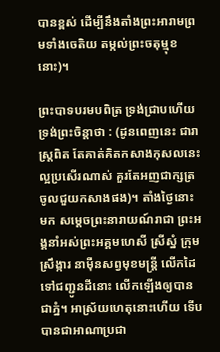បានខ្ពស់ ដើម្បីនឹងតាំងព្រះអារាមព្រមទាំងចេតិយ តម្កល់ព្រះចតុម្មុខនោះ)។

ព្រះបាទបរមបពិត្រ ទ្រង់ជ្រាបហើយ ទ្រង់ព្រះចិន្តាថា : (ដូនពេញនេះ ជារាស្ត្រពិត តែគាត់គិតកសាងកុសលនេះ ល្អប្រសើរណាស់ គួរតែអញជាក្សត្រ ចូលជួយកសាងផង)។ តាំងថ្ងៃនោះមក សម្ដេចព្រះនារាយណ៍រាជា ព្រះអង្គនាំអស់ព្រះអគ្គមហេសី ស្រីស្នំ ក្រុមស្រឹង្ការ នាម៉ឺនសព្វមុខមន្ត្រី លើកដៃទៅជញ្ជូនដីនោះ លើកឡើងឲ្យបានជាភ្នំ។ អាស្រ័យហេតុនោះហើយ ទើបបានជាអាណាប្រជា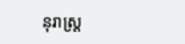នុរាស្ត្រ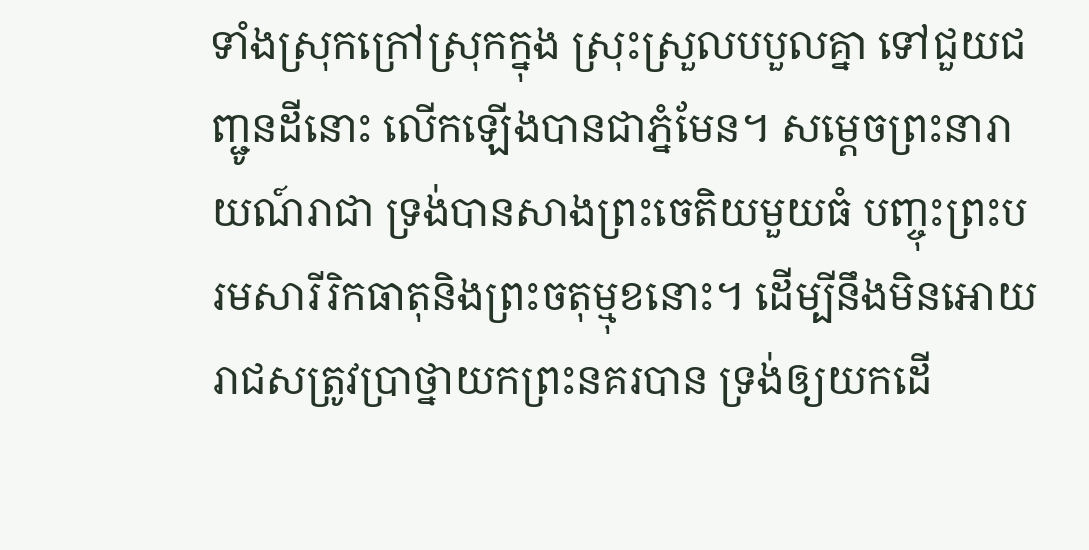ទាំងស្រុកក្រៅស្រុកក្នុង ស្រុះស្រួលបបួលគ្នា ទៅជួយជញ្ជូនដីនោះ លើកឡើងបានជាភ្នំមែន។ សម្ដេចព្រះនារាយណ៍រាជា ទ្រង់បានសាងព្រះចេតិយមួយធំ បញ្ចុះព្រះបរមសារីរិកធាតុនិងព្រះចតុម្មុខនោះ។ ដើម្បីនឹងមិនអោយរាជសត្រូវប្រាថ្នាយកព្រះនគរបាន ទ្រង់ឲ្យយកដើ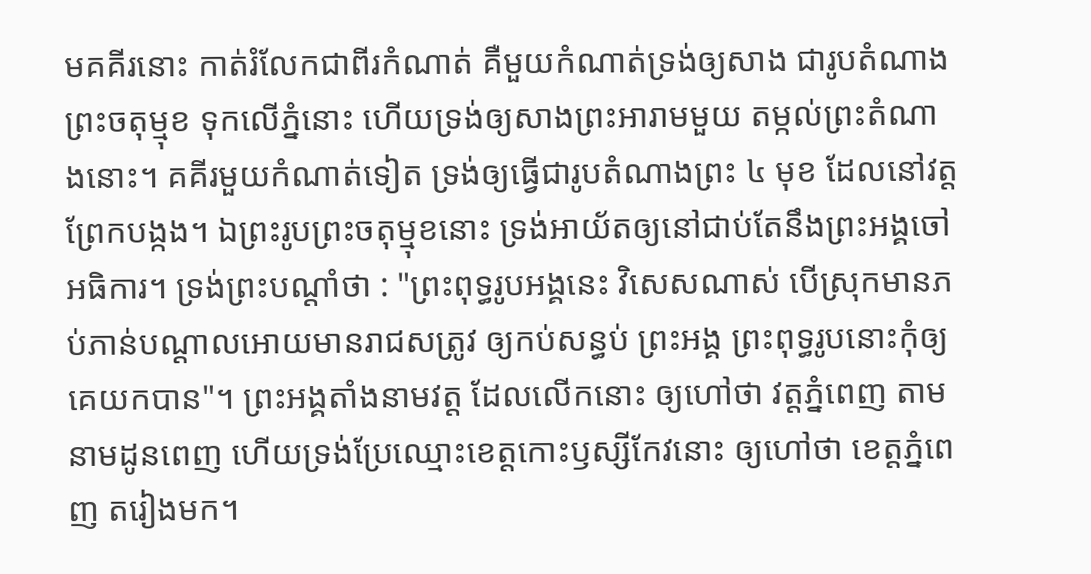មគគីរនោះ កាត់រំលែកជាពីរកំណាត់ គឺមួយកំណាត់ទ្រង់ឲ្យសាង ជារូបតំណាងព្រះចតុម្មុខ ទុកលើភ្នំនោះ ហើយទ្រង់ឲ្យសាងព្រះអារាមមួយ តម្កល់ព្រះតំណាងនោះ។ គគីរមួយកំណាត់ទៀត ទ្រង់ឲ្យធ្វើជារូបតំណាងព្រះ ៤ មុខ ដែលនៅវត្តព្រែកបង្កង។ ឯព្រះរូបព្រះចតុម្មុខនោះ ទ្រង់អាយ័តឲ្យនៅជាប់តែនឹងព្រះអង្គចៅអធិការ។ ទ្រង់ព្រះបណ្ដាំថា : "ព្រះពុទ្ធរូបអង្គនេះ វិសេសណាស់ បើស្រុកមានភប់ភាន់បណ្ដាលអោយមានរាជសត្រូវ ឲ្យកប់សន្ធប់ ព្រះអង្គ ព្រះពុទ្ធរូបនោះកុំឲ្យគេយកបាន"។ ព្រះអង្គតាំងនាមវត្ត ដែលលើកនោះ ឲ្យហៅថា វត្តភ្នំពេញ តាមនាមដូនពេញ ហើយទ្រង់ប្រែឈ្មោះខេត្តកោះឫស្សីកែវនោះ ឲ្យហៅថា ខេត្តភ្នំពេញ តរៀងមក។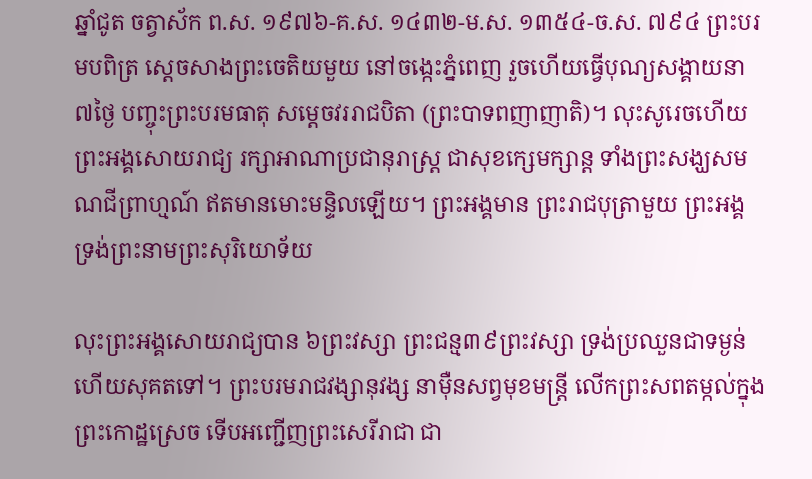ឆ្នាំជូត ចត្វាស័ក ព.ស. ១៩៧៦-គ.ស. ១៤៣២-ម.ស. ១៣៥៤-ច.ស. ៧៩៤ ព្រះបរមបពិត្រ ស្ដេចសាងព្រះចេតិយមួយ នៅចង្កេះភ្នំពេញ រួចហើយធ្វើបុណ្យសង្គាយនា ៧ថ្ងៃ បញ្ចុះព្រះបរមធាតុ សម្ដេចវររាជបិតា (ព្រះបាទពញាញាតិ)។ លុះសូរេចហើយ ព្រះអង្គសោយរាជ្យ រក្សាអាណាប្រជានុរាស្ត្រ ជាសុខក្សេមក្សាន្ត ទាំងព្រះសង្ឃសមណជីព្រាហ្មណ៍ ឥតមានមោះមន្ទិលឡើយ។ ព្រះអង្គមាន ព្រះរាជបុត្រាមួយ ព្រះអង្គ ទ្រង់ព្រះនាមព្រះសុរិយោទ័យ

លុះព្រះអង្គសោយរាជ្យបាន ៦ព្រះវស្សា ព្រះជន្ម៣៩ព្រះវស្សា ទ្រង់ប្រឈួនជាទម្ងន់ហើយសុគតទៅ។ ព្រះបរមរាជវង្សានុវង្ស នាម៉ឺនសព្វមុខមន្ត្រី លើកព្រះសពតម្កល់ក្នុងព្រះកោដ្ឋស្រេច ទើបអញ្ជើញព្រះសេរីរាជា ជា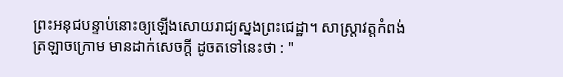ព្រះអនុជបន្ទាប់នោះឲ្យឡើងសោយរាជ្យស្នងព្រះជេដ្ឋា។ សាស្ត្រាវត្តកំពង់ត្រឡាចក្រោម មានដាក់សេចក្ដី ដូចតទៅនេះថា : "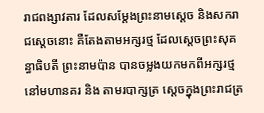រាជពង្សាវតារ ដែលសម្ដែងព្រះនាមស្ដេច និងសករាជស្ដេចនោះ គឺតែងតាមអក្សរថ្ម ដែលស្ដេចព្រះសុគន្ធាធិបតី ព្រះនាមប៉ាន បានចម្លងយកមកពីអក្សរថ្មនៅមហានគរ និង តាមរបាក្សត្រ ស្ដេចក្នុងព្រះរាជត្រ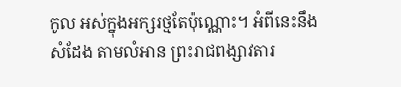កូល អស់ក្នុងអក្សរថ្មតែប៉ុណ្ណោះ។ អំពីនេះនឹងសំដែង តាមលំអាន ព្រះរាជពង្សាវតារ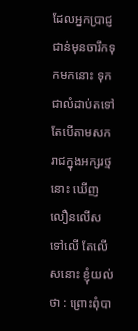ដែលអ្នកប្រាជ្ញជាន់មុនចារឹកទុកមកនោះ ទុកជាលំដាប់តទៅ តែបើតាមសករាជក្នុងអក្សរថ្មនោះ ឃើញលឿនលើសទៅលើ តែលើសនោះ ខ្ញុំយល់ថា : ព្រោះពុំបា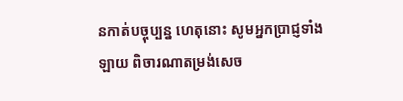នកាត់បច្ចុប្បន្ន ហេតុនោះ សូមអ្នកប្រាជ្ញទាំងឡាយ ពិចារណាតម្រង់សេច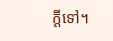ក្ដីទៅ។